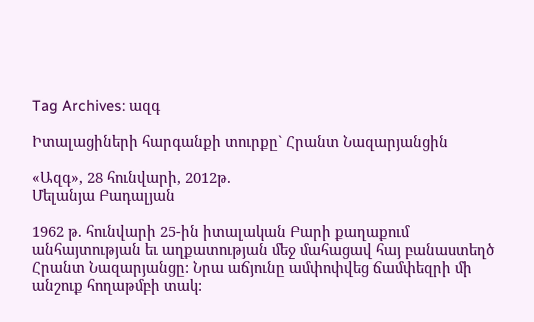Tag Archives: ազգ

Իտալացիների հարգանքի տուրքը` Հրանտ Նազարյանցին

«Ազգ», 28 հունվարի, 2012թ.
Մելանյա Բադալյան

1962 թ. հունվարի 25-ին իտալական Բարի քաղաքում անհայտության եւ աղքատության մեջ մահացավ հայ բանաստեղծ Հրանտ Նազարյանցը: Նրա աճյունը ամփոփվեց ճամփեզրի մի անշուք հողաթմբի տակ: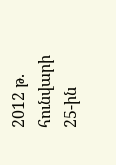2012 թ. հունվարի 25-ին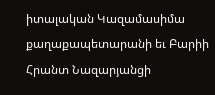իտալական Կազամասիմա քաղաքապետարանի եւ Բարիի Հրանտ Նազարյանցի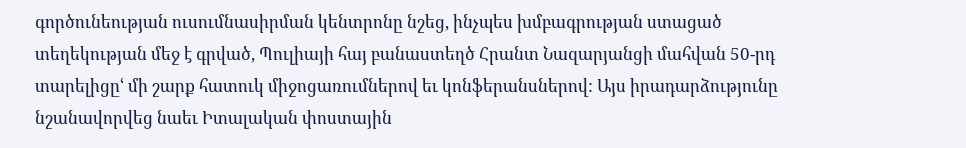գործունեության ուսումնասիրման կենտրոնը նշեց, ինչպես խմբագրության ստացած տեղեկության մեջ է գրված, Պուլիայի հայ բանաստեղծ Հրանտ Նազարյանցի մահվան 50-րդ տարելիցըՙ մի շարք հատուկ միջոցառումներով եւ կոնֆերանսներով: Այս իրադարձությունը նշանավորվեց նաեւ Իտալական փոստային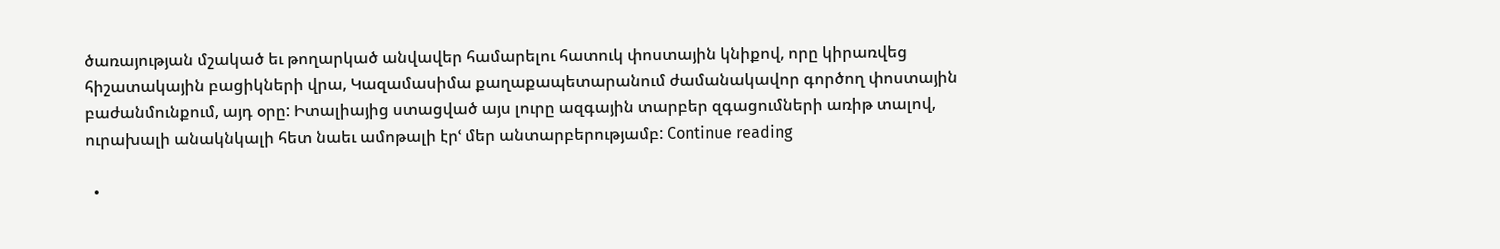ծառայության մշակած եւ թողարկած անվավեր համարելու հատուկ փոստային կնիքով, որը կիրառվեց հիշատակային բացիկների վրա, Կազամասիմա քաղաքապետարանում ժամանակավոր գործող փոստային բաժանմունքում, այդ օրը: Իտալիայից ստացված այս լուրը ազգային տարբեր զգացումների առիթ տալով, ուրախալի անակնկալի հետ նաեւ ամոթալի էրՙ մեր անտարբերությամբ: Continue reading

  •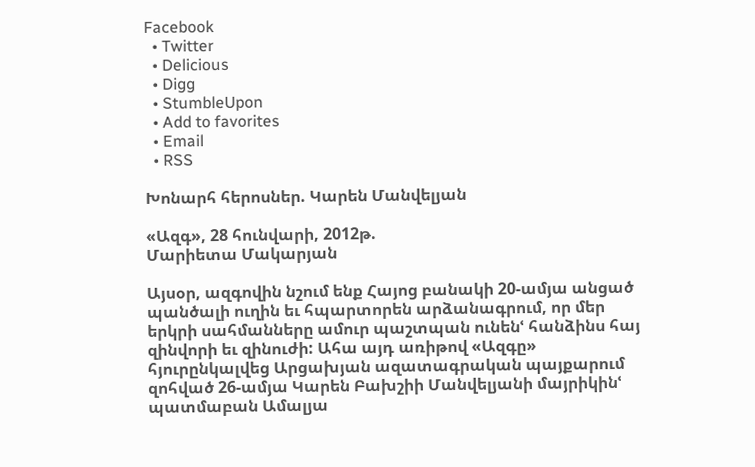Facebook
  • Twitter
  • Delicious
  • Digg
  • StumbleUpon
  • Add to favorites
  • Email
  • RSS

Խոնարհ հերոսներ. Կարեն Մանվելյան

«Ազգ», 28 հունվարի, 2012թ.
Մարիետա Մակարյան

Այսօր, ազգովին նշում ենք Հայոց բանակի 20-ամյա անցած պանծալի ուղին եւ հպարտորեն արձանագրում, որ մեր երկրի սահմանները ամուր պաշտպան ունենՙ հանձինս հայ զինվորի եւ զինուժի: Ահա այդ առիթով «Ազգը» հյուրընկալվեց Արցախյան ազատագրական պայքարում զոհված 26-ամյա Կարեն Բախշիի Մանվելյանի մայրիկինՙ պատմաբան Ամալյա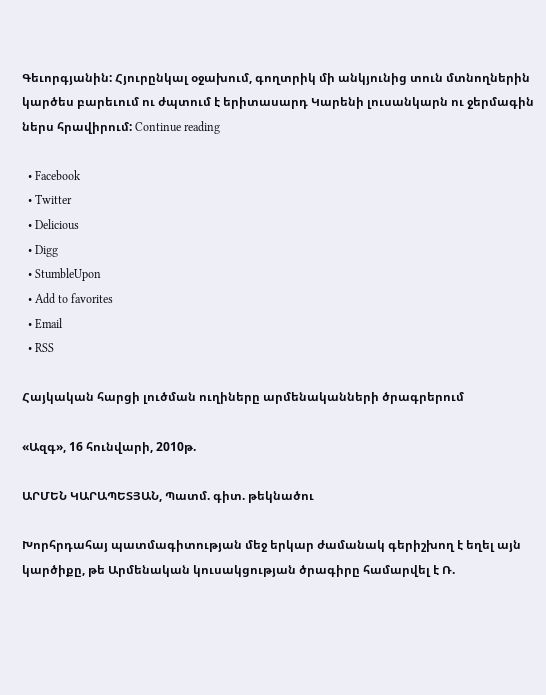Գեւորգյանին: Հյուրընկալ օջախում, գողտրիկ մի անկյունից տուն մտնողներին կարծես բարեւում ու ժպտում է երիտասարդ Կարենի լուսանկարն ու ջերմագին ներս հրավիրում: Continue reading

  • Facebook
  • Twitter
  • Delicious
  • Digg
  • StumbleUpon
  • Add to favorites
  • Email
  • RSS

Հայկական հարցի լուծման ուղիները արմենականների ծրագրերում

«Ազգ», 16 հունվարի, 2010թ.

ԱՐՄԵՆ ԿԱՐԱՊԵՏՅԱՆ, Պատմ. գիտ. թեկնածու

Խորհրդահայ պատմագիտության մեջ երկար ժամանակ գերիշխող է եղել այն կարծիքը, թե Արմենական կուսակցության ծրագիրը համարվել է Ռ.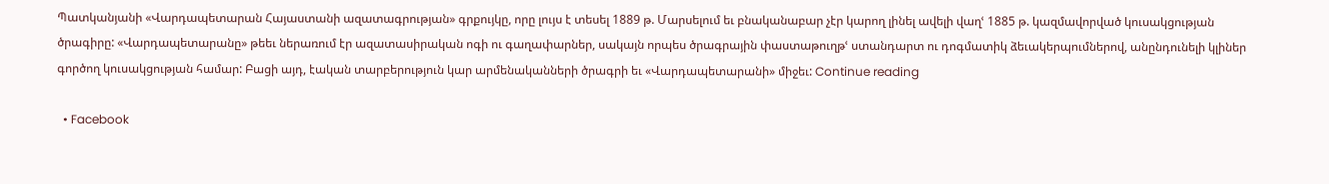Պատկանյանի «Վարդապետարան Հայաստանի ազատագրության» գրքույկը, որը լույս է տեսել 1889 թ. Մարսելում եւ բնականաբար չէր կարող լինել ավելի վաղՙ 1885 թ. կազմավորված կուսակցության ծրագիրը: «Վարդապետարանը» թեեւ ներառում էր ազատասիրական ոգի ու գաղափարներ, սակայն որպես ծրագրային փաստաթուղթՙ ստանդարտ ու դոգմատիկ ձեւակերպումներով, անընդունելի կլիներ գործող կուսակցության համար: Բացի այդ, էական տարբերություն կար արմենականների ծրագրի եւ «Վարդապետարանի» միջեւ: Continue reading

  • Facebook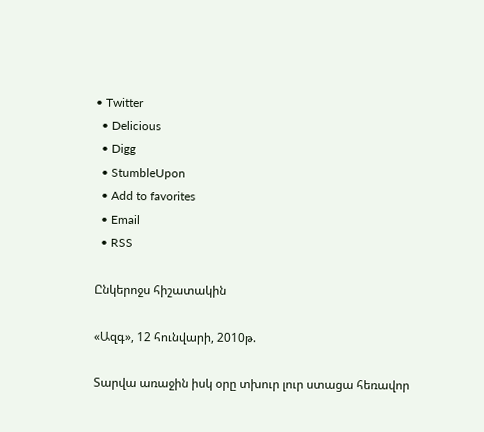• Twitter
  • Delicious
  • Digg
  • StumbleUpon
  • Add to favorites
  • Email
  • RSS

Ընկերոջս հիշատակին

«Ազգ», 12 հունվարի, 2010թ.

Տարվա առաջին իսկ օրը տխուր լուր ստացա հեռավոր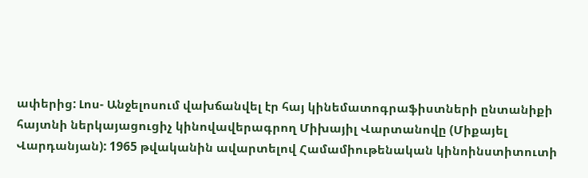ափերից: Լոս- Անջելոսում վախճանվել էր հայ կինեմատոգրաֆիստների ընտանիքի հայտնի ներկայացուցիչ կինովավերագրող Միխայիլ Վարտանովը (Միքայել Վարդանյան): 1965 թվականին ավարտելով Համամիութենական կինոինստիտուտի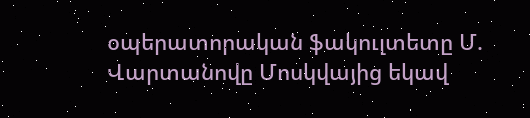օպերատորական ֆակուլտետը Մ. Վարտանովը Մոսկվայից եկավ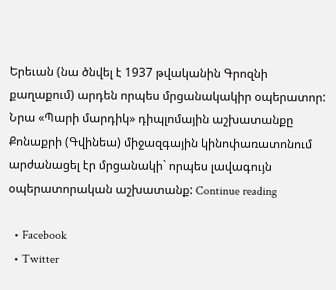Երեւան (նա ծնվել է 1937 թվականին Գրոզնի քաղաքում) արդեն որպես մրցանակակիր օպերատոր: Նրա «Պարի մարդիկ» դիպլոմային աշխատանքը Քոնաքրի (Գվինեա) միջազգային կինոփառատոնում արժանացել էր մրցանակի` որպես լավագույն օպերատորական աշխատանք: Continue reading

  • Facebook
  • Twitter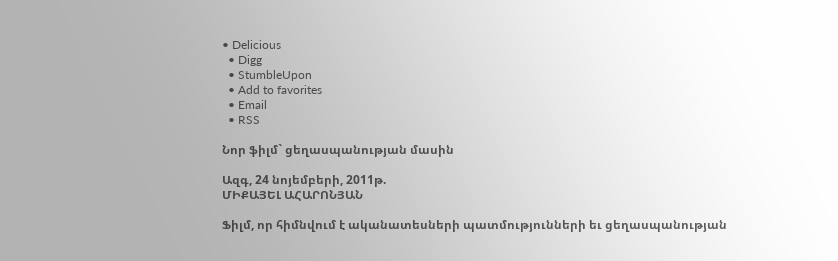• Delicious
  • Digg
  • StumbleUpon
  • Add to favorites
  • Email
  • RSS

Նոր ֆիլմ` ցեղասպանության մասին

Ազգ, 24 նոյեմբերի, 2011թ.
ՄԻՔԱՅԵԼ ԱՀԱՐՈՆՅԱՆ

Ֆիլմ, որ հիմնվում է ականատեսների պատմությունների եւ ցեղասպանության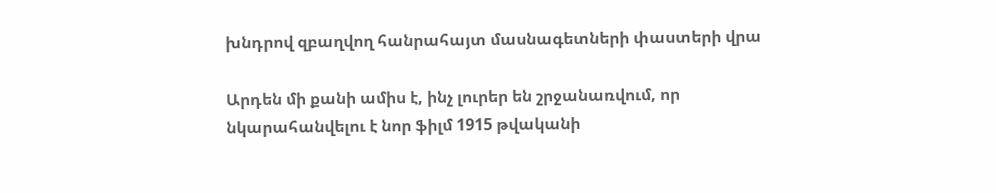խնդրով զբաղվող հանրահայտ մասնագետների փաստերի վրա

Արդեն մի քանի ամիս է, ինչ լուրեր են շրջանառվում, որ նկարահանվելու է նոր ֆիլմ 1915 թվականի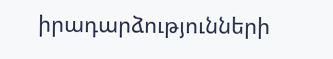իրադարձությունների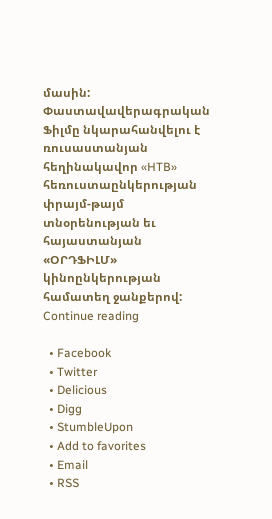մասին: Փաստավավերագրական Ֆիլմը նկարահանվելու է ռուսաստանյան հեղինակավոր «HTB» հեռուստաընկերության փրայմ-թայմ տնօրենության եւ հայաստանյան «ՕՐԴՖԻԼՄ» կինոընկերության համատեղ ջանքերով: Continue reading

  • Facebook
  • Twitter
  • Delicious
  • Digg
  • StumbleUpon
  • Add to favorites
  • Email
  • RSS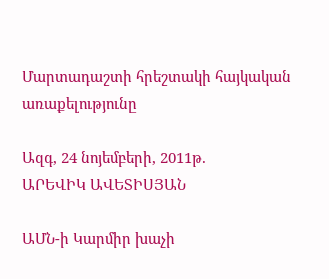Մարտադաշտի հրեշտակի հայկական առաքելությունը

Ազգ, 24 նոյեմբերի, 2011թ.
ԱՐԵՎԻԿ ԱՎԵՏԻՍՅԱՆ

ԱՄՆ-ի Կարմիր խաչի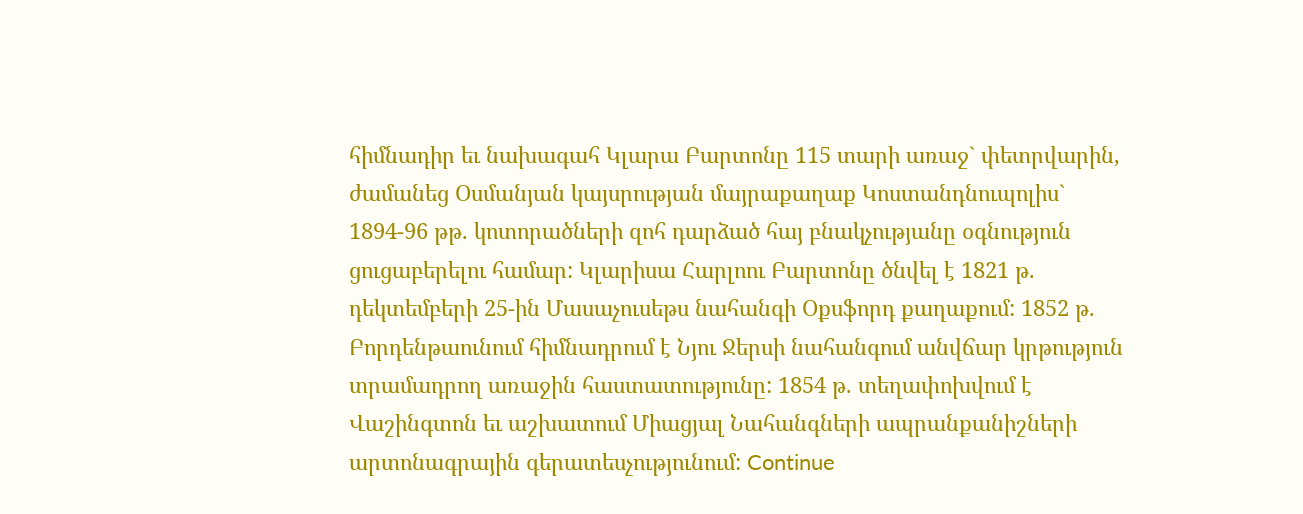հիմնադիր եւ նախագահ Կլարա Բարտոնը 115 տարի առաջ` փետրվարին, ժամանեց Օսմանյան կայսրության մայրաքաղաք Կոստանդնուպոլիս` 1894-96 թթ. կոտորածների զոհ դարձած հայ բնակչությանը օգնություն ցուցաբերելու համար: Կլարիսա Հարլոու Բարտոնը ծնվել է 1821 թ. դեկտեմբերի 25-ին Մասաչուսեթս նահանգի Օքսֆորդ քաղաքում: 1852 թ. Բորդենթաունում հիմնադրում է Նյու Ջերսի նահանգում անվճար կրթություն տրամադրող առաջին հաստատությունը: 1854 թ. տեղափոխվում է Վաշինգտոն եւ աշխատում Միացյալ Նահանգների ապրանքանիշների արտոնագրային գերատեսչությունում: Continue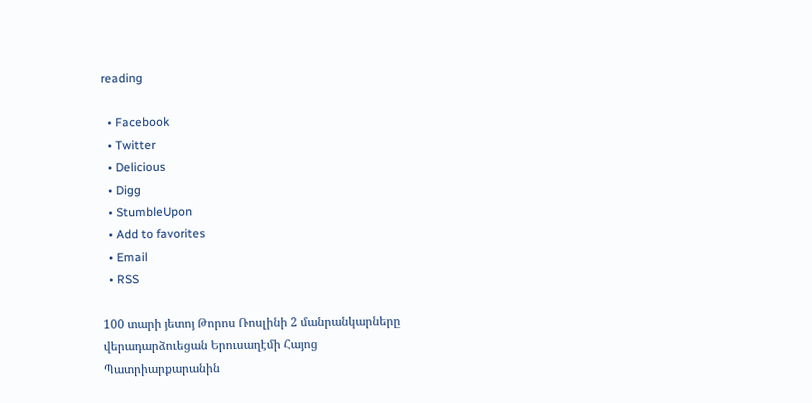reading

  • Facebook
  • Twitter
  • Delicious
  • Digg
  • StumbleUpon
  • Add to favorites
  • Email
  • RSS

100 տարի յետոյ Թորոս Ռոսլինի 2 մանրանկարները վերադարձուեցան Երուսաղէմի Հայոց Պատրիարքարանին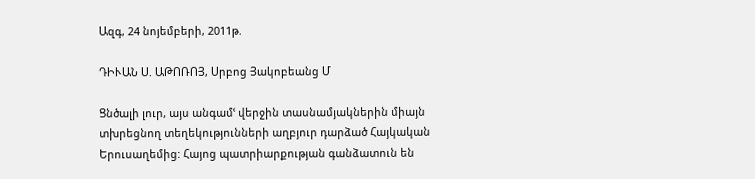Ազգ, 24 նոյեմբերի, 2011թ.

ԴԻՒԱՆ Ս. ԱԹՈՌՈՅ, Սրբոց Յակոբեանց Մ

Ցնծալի լուր, այս անգամՙ վերջին տասնամյակներին միայն տխրեցնող տեղեկությունների աղբյուր դարձած Հայկական Երուսաղեմից: Հայոց պատրիարքության գանձատուն են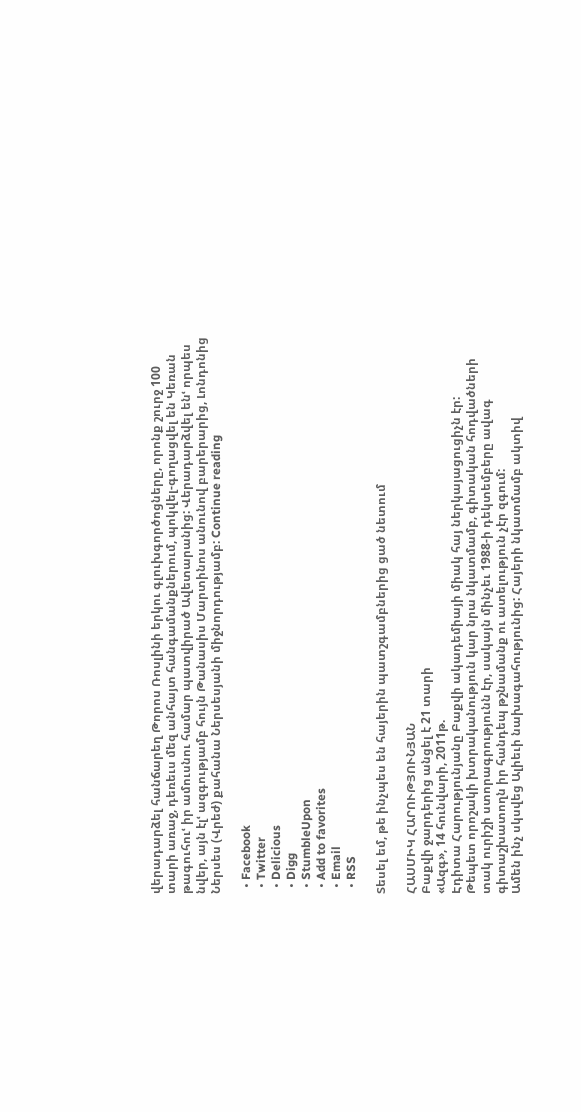վերադարձել հանճարեղ Թորոս Ռոսլինի երկու գլուխգործոցները, որոնք շուրջ 100 տարի առաջ, դեռեւս մեզ անհայտ հանգամանքներում, պոկվել-գողացվել են Կեռան թագուհուՙ իր ամուսնու համար պատվիրած Ավետարանից: Վերադարձվել ենՙ որպես նվեր, այն էլՙ ազգությամբ հույն Թանասիս Մարտինոս անունով բարերարից, Լոնդոնից Ներսես (Վրեժ) քահանա Ներսեսյանի միջնորդությամբ: Continue reading

  • Facebook
  • Twitter
  • Delicious
  • Digg
  • StumbleUpon
  • Add to favorites
  • Email
  • RSS

Տեսել եմ, թե ինչպես են հայերին պատշգամբներից ցած նետում

ՀԱՍՄԻԿ ՀԱՐՈՒԹՅՈՒՆՅԱՆ
Բաքվի ջարդերից անցել է 21 տարի
«Ազգ», 14 հունվարի, 2011թ.
Էդիտա Հարությունյանը Բաքվի ակադեմիայի միակ հայ ներկայացուցիչն էր:
Թեպետ որոշակի խտրականություն կար նրա նկատմամբ, գիտական հոդվածների տակ ուրիշի ստորագրությունն էր, սակայն մինչեւ 1988-ի դեկտեմբերը ավագ գիտաշխատողն իր հանդեպ թշնամանք ու ատելություն չէր զգում:
Ամեն ինչ սկսվեց Ալիեւի նախագահությունից: Հայերի նկատմամբ ակտիվ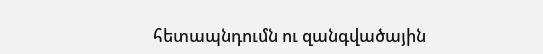հետապնդումն ու զանգվածային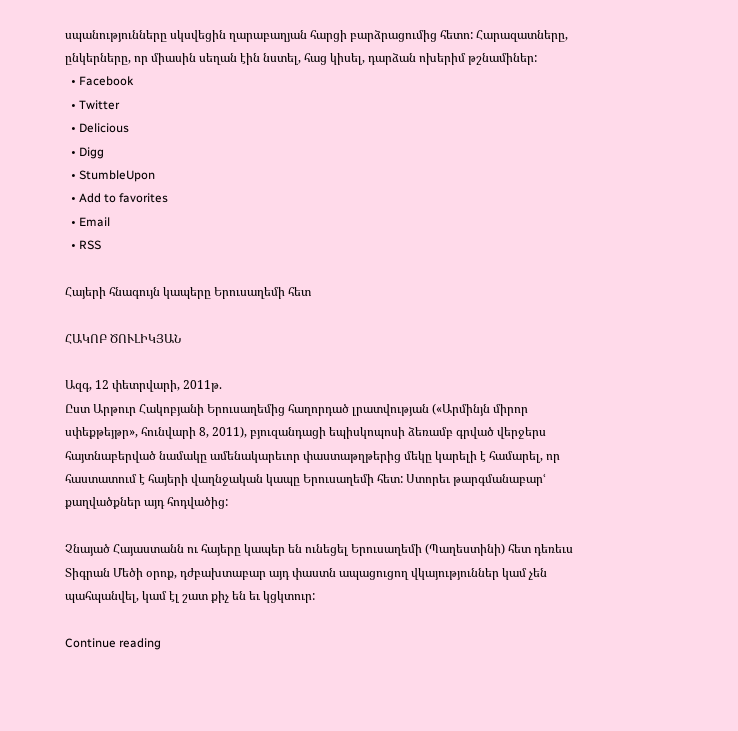սպանությունները սկսվեցին ղարաբաղյան հարցի բարձրացումից հետո: Հարազատները, ընկերները, որ միասին սեղան էին նստել, հաց կիսել, դարձան ոխերիմ թշնամիներ:
  • Facebook
  • Twitter
  • Delicious
  • Digg
  • StumbleUpon
  • Add to favorites
  • Email
  • RSS

Հայերի հնագույն կապերը Երուսաղեմի հետ

ՀԱԿՈԲ ԾՈՒԼԻԿՅԱՆ

Ազգ, 12 փետրվարի, 2011թ.
Ըստ Արթուր Հակոբյանի Երուսաղեմից հաղորդած լրատվության («Արմինյն միրոր սփեքթեյթր», հունվարի 8, 2011), բյուզանդացի եպիսկոպոսի ձեռամբ գրված վերջերս հայտնաբերված նամակը ամենակարեւոր փաստաթղթերից մեկը կարելի է համարել, որ հաստատում է հայերի վաղնջական կապը Երուսաղեմի հետ: Ստորեւ թարգմանաբարՙ քաղվածքներ այդ հոդվածից:

Չնայած Հայաստանն ու հայերը կապեր են ունեցել Երուսաղեմի (Պաղեստինի) հետ դեռեւս Տիգրան Մեծի օրոք, դժբախտաբար այդ փաստն ապացուցող վկայություններ կամ չեն պահպանվել, կամ էլ շատ քիչ են եւ կցկտուր:

Continue reading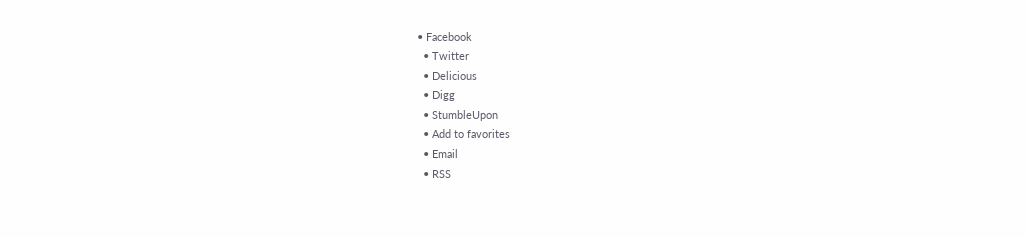• Facebook
  • Twitter
  • Delicious
  • Digg
  • StumbleUpon
  • Add to favorites
  • Email
  • RSS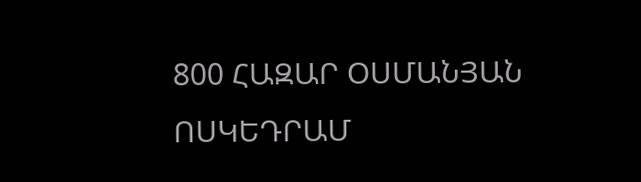800 ՀԱԶԱՐ ՕՍՄԱՆՅԱՆ ՈՍԿԵԴՐԱՄ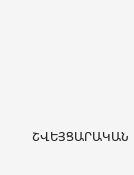ՇՎԵՅՑԱՐԱԿԱՆ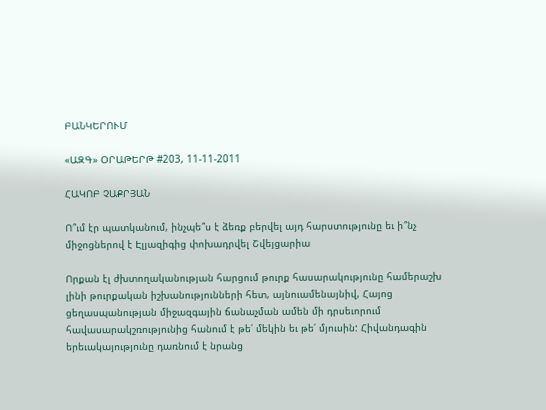ԲԱՆԿԵՐՈՒՄ

«ԱԶԳ» ՕՐԱԹԵՐԹ #203, 11-11-2011

ՀԱԿՈԲ ՉԱՔՐՅԱՆ

Ո՞ւմ էր պատկանում, ինչպե՞ս է ձեռք բերվել այդ հարստությունը եւ ի՞նչ միջոցներով է Էլյազիգից փոխադրվել Շվեյցարիա

Որքան էլ ժխտողականության հարցում թուրք հասարակությունը համերաշխ լինի թուրքական իշխանությունների հետ, այնուամենայնիվ, Հայոց ցեղասպանության միջազգային ճանաչման ամեն մի դրսեւորում հավասարակշռությունից հանում է թե՛ մեկին եւ թե՛ մյուսին: Հիվանդագին երեւակայությունը դառնում է նրանց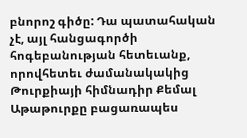բնորոշ գիծը: Դա պատահական չէ, այլ հանցագործի հոգեբանության հետեւանք, որովհետեւ ժամանակակից Թուրքիայի հիմնադիր Քեմալ Աթաթուրքը բացառապես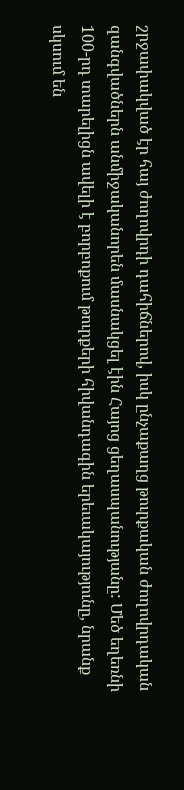շրջափակված էր հայ ժողովրդի դահիճներով, իսկ ընչաքաղց թուրքական ժողովրդական զանգվածներն անմիջականորեն մասնակցել էին Հայոց ցեղասպանությանը: Մեծ եղեռնի 100-րդ տարելիցն ավելի է բորբոքում թուրքերի հիվանդագին երեւակայությունը, նրանք սկսում են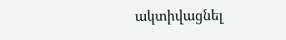ակտիվացնել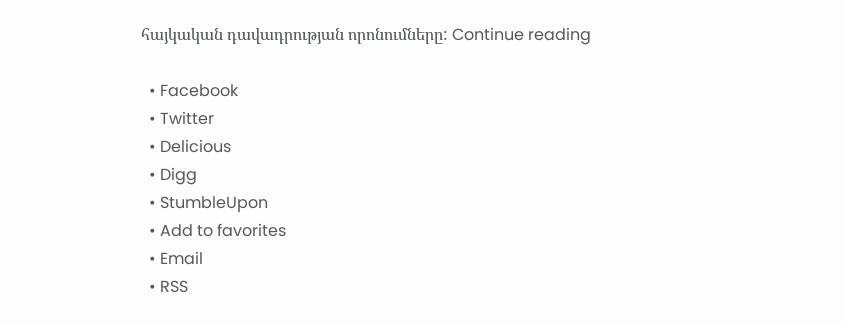հայկական դավադրության որոնումները: Continue reading

  • Facebook
  • Twitter
  • Delicious
  • Digg
  • StumbleUpon
  • Add to favorites
  • Email
  • RSS